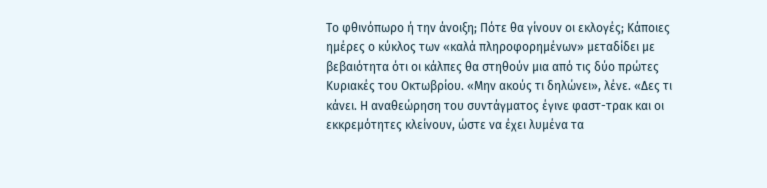Το φθινόπωρο ή την άνοιξη; Πότε θα γίνουν οι εκλογές; Κάποιες ημέρες ο κύκλος των «καλά πληροφορημένων» μεταδίδει με βεβαιότητα ότι οι κάλπες θα στηθούν μια από τις δύο πρώτες Κυριακές του Οκτωβρίου. «Μην ακούς τι δηλώνει», λένε. «Δες τι κάνει. Η αναθεώρηση του συντάγματος έγινε φαστ-τρακ και οι εκκρεμότητες κλείνουν, ώστε να έχει λυμένα τα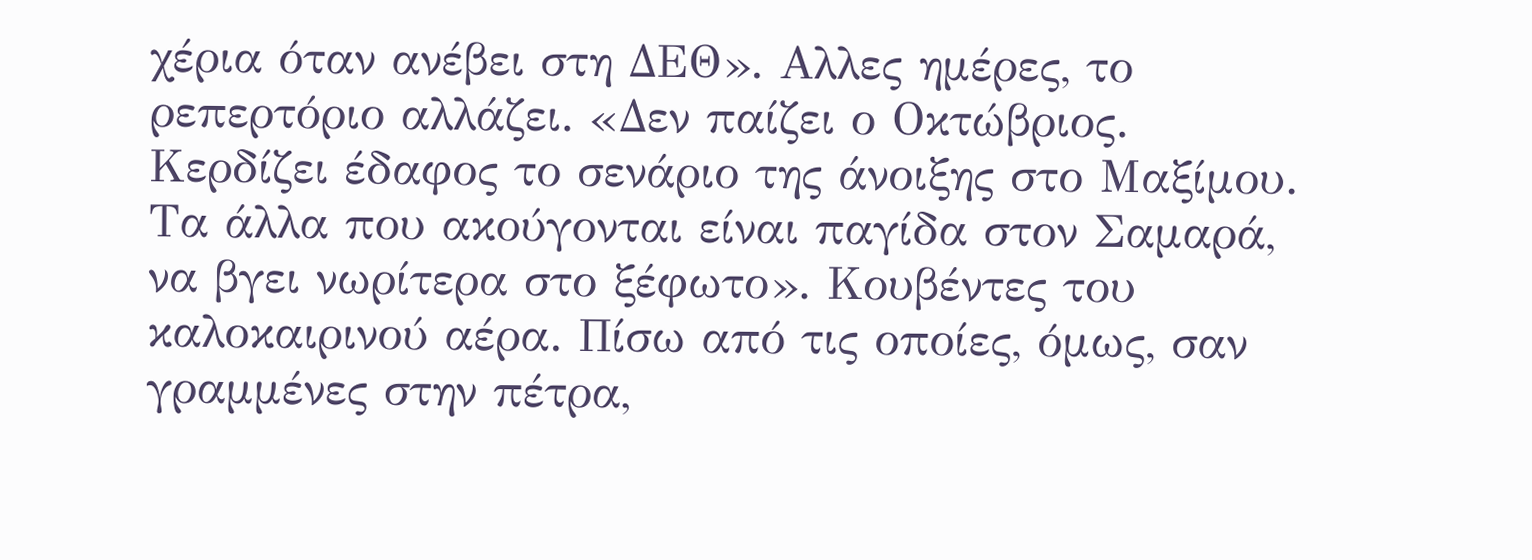χέρια όταν ανέβει στη ΔΕΘ». Αλλες ημέρες, το ρεπερτόριο αλλάζει. «Δεν παίζει ο Οκτώβριος. Κερδίζει έδαφος το σενάριο της άνοιξης στο Μαξίμου. Τα άλλα που ακούγονται είναι παγίδα στον Σαμαρά, να βγει νωρίτερα στο ξέφωτο». Κουβέντες του καλοκαιρινού αέρα. Πίσω από τις οποίες, όμως, σαν γραμμένες στην πέτρα,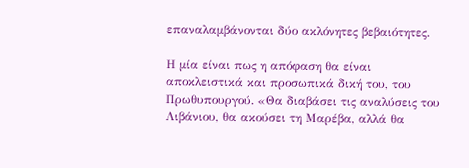επαναλαμβάνονται δύο ακλόνητες βεβαιότητες.

Η μία είναι πως η απόφαση θα είναι αποκλειστικά και προσωπικά δική του, του Πρωθυπουργού. «Θα διαβάσει τις αναλύσεις του Λιβάνιου, θα ακούσει τη Μαρέβα, αλλά θα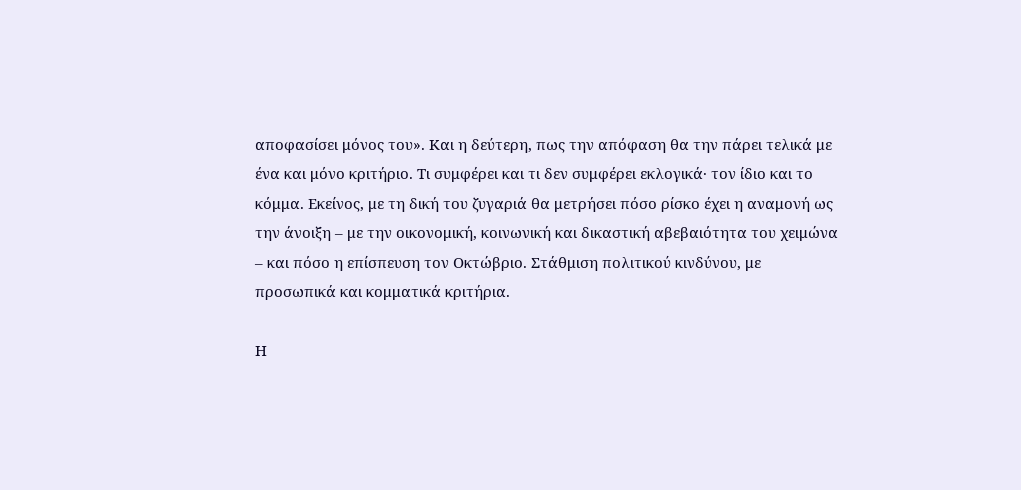αποφασίσει μόνος του». Και η δεύτερη, πως την απόφαση θα την πάρει τελικά με ένα και μόνο κριτήριο. Τι συμφέρει και τι δεν συμφέρει εκλογικά· τον ίδιο και το κόμμα. Εκείνος, με τη δική του ζυγαριά θα μετρήσει πόσο ρίσκο έχει η αναμονή ως την άνοιξη – με την οικονομική, κοινωνική και δικαστική αβεβαιότητα του χειμώνα – και πόσο η επίσπευση τον Οκτώβριο. Στάθμιση πολιτικού κινδύνου, με προσωπικά και κομματικά κριτήρια.

Η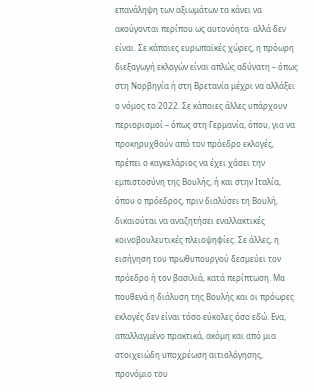επανάληψη των αξιωμάτων τα κάνει να ακούγονται περίπου ως αυτονόητα· αλλά δεν είναι. Σε κάποιες ευρωπαϊκές χώρες, η πρόωρη διεξαγωγή εκλογών είναι απλώς αδύνατη – όπως στη Νορβηγία ή στη Βρετανία μέχρι να αλλάξει ο νόμος το 2022. Σε κάποιες άλλες υπάρχουν περιορισμοί – όπως στη Γερμανία, όπου, για να προκηρυχθούν από τον πρόεδρο εκλογές, πρέπει ο καγκελάριος να έχει χάσει την εμπιστοσύνη της Βουλής, ή και στην Ιταλία, όπου ο πρόεδρος, πριν διαλύσει τη Βουλή, δικαιούται να αναζητήσει εναλλακτικές κοινοβουλευτικές πλειοψηφίες. Σε άλλες, η εισήγηση του πρωθυπουργού δεσμεύει τον πρόεδρο ή τον βασιλιά, κατά περίπτωση. Μα πουθενά η διάλυση της Βουλής και οι πρόωρες εκλογές δεν είναι τόσο εύκολες όσο εδώ. Ενα, απαλλαγμένο πρακτικά, ακόμη και από μια στοιχειώδη υποχρέωση αιτιολόγησης, προνόμιο του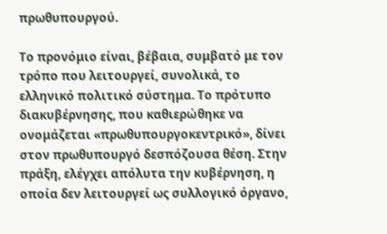πρωθυπουργού.

Το προνόμιο είναι, βέβαια, συμβατό με τον τρόπο που λειτουργεί, συνολικά, το ελληνικό πολιτικό σύστημα. Το πρότυπο διακυβέρνησης, που καθιερώθηκε να ονομάζεται «πρωθυπουργοκεντρικό», δίνει στον πρωθυπουργό δεσπόζουσα θέση. Στην πράξη, ελέγχει απόλυτα την κυβέρνηση, η οποία δεν λειτουργεί ως συλλογικό όργανο,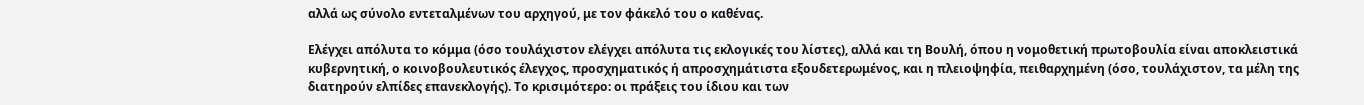αλλά ως σύνολο εντεταλμένων του αρχηγού, με τον φάκελό του ο καθένας.

Ελέγχει απόλυτα το κόμμα (όσο τουλάχιστον ελέγχει απόλυτα τις εκλογικές του λίστες), αλλά και τη Βουλή, όπου η νομοθετική πρωτοβουλία είναι αποκλειστικά κυβερνητική, ο κοινοβουλευτικός έλεγχος, προσχηματικός ή απροσχημάτιστα εξουδετερωμένος, και η πλειοψηφία, πειθαρχημένη (όσο, τουλάχιστον, τα μέλη της διατηρούν ελπίδες επανεκλογής). Το κρισιμότερο: οι πράξεις του ίδιου και των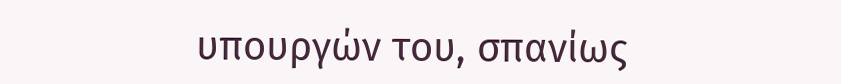υπουργών του, σπανίως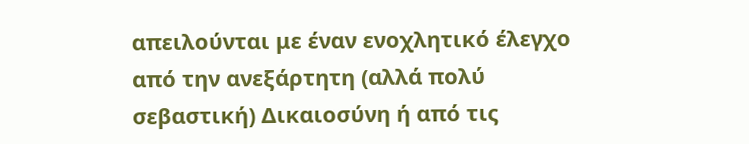απειλούνται με έναν ενοχλητικό έλεγχο από την ανεξάρτητη (αλλά πολύ σεβαστική) Δικαιοσύνη ή από τις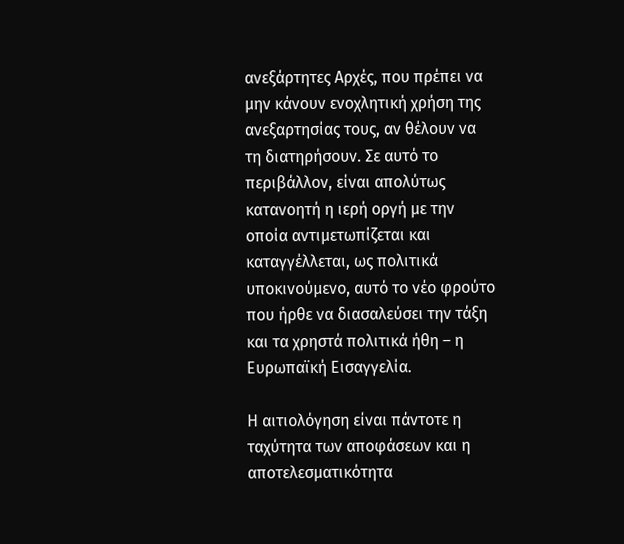ανεξάρτητες Αρχές, που πρέπει να μην κάνουν ενοχλητική χρήση της ανεξαρτησίας τους, αν θέλουν να τη διατηρήσουν. Σε αυτό το περιβάλλον, είναι απολύτως κατανοητή η ιερή οργή με την οποία αντιμετωπίζεται και καταγγέλλεται, ως πολιτικά υποκινούμενο, αυτό το νέο φρούτο που ήρθε να διασαλεύσει την τάξη και τα χρηστά πολιτικά ήθη – η Ευρωπαϊκή Εισαγγελία.

Η αιτιολόγηση είναι πάντοτε η ταχύτητα των αποφάσεων και η αποτελεσματικότητα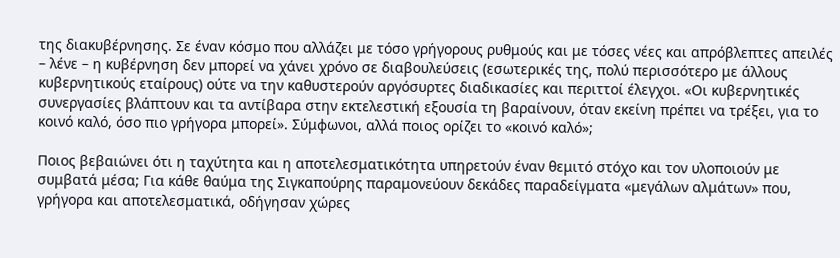της διακυβέρνησης. Σε έναν κόσμο που αλλάζει με τόσο γρήγορους ρυθμούς και με τόσες νέες και απρόβλεπτες απειλές – λένε – η κυβέρνηση δεν μπορεί να χάνει χρόνο σε διαβουλεύσεις (εσωτερικές της, πολύ περισσότερο με άλλους κυβερνητικούς εταίρους) ούτε να την καθυστερούν αργόσυρτες διαδικασίες και περιττοί έλεγχοι. «Οι κυβερνητικές συνεργασίες βλάπτουν και τα αντίβαρα στην εκτελεστική εξουσία τη βαραίνουν, όταν εκείνη πρέπει να τρέξει, για το κοινό καλό, όσο πιο γρήγορα μπορεί». Σύμφωνοι, αλλά ποιος ορίζει το «κοινό καλό»;

Ποιος βεβαιώνει ότι η ταχύτητα και η αποτελεσματικότητα υπηρετούν έναν θεμιτό στόχο και τον υλοποιούν με συμβατά μέσα; Για κάθε θαύμα της Σιγκαπούρης παραμονεύουν δεκάδες παραδείγματα «μεγάλων αλμάτων» που, γρήγορα και αποτελεσματικά, οδήγησαν χώρες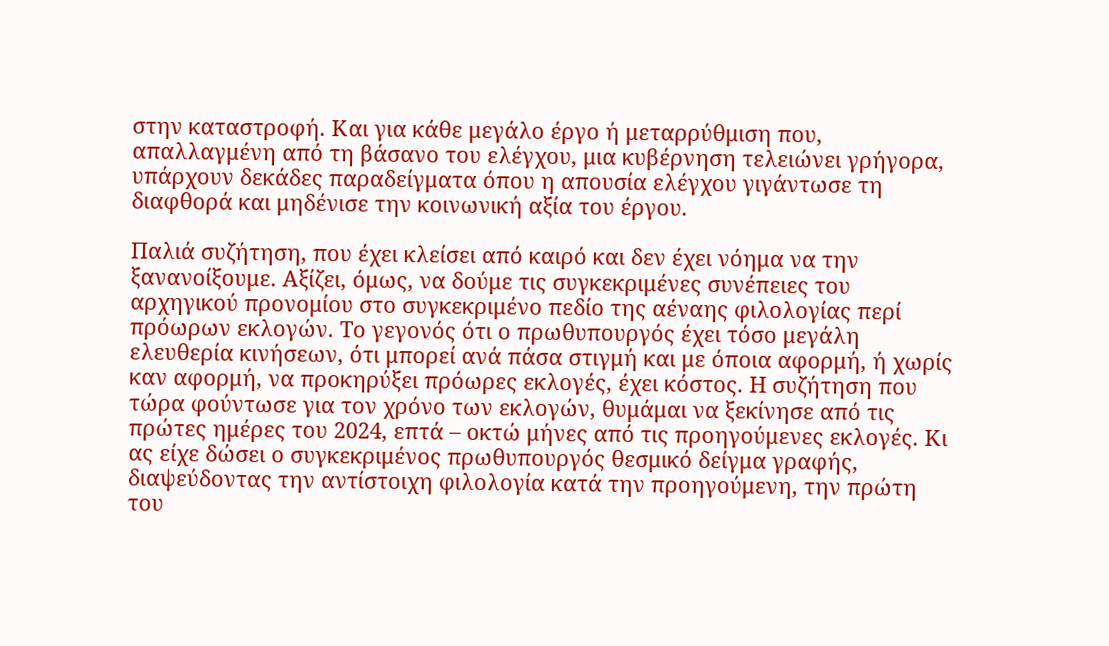στην καταστροφή. Και για κάθε μεγάλο έργο ή μεταρρύθμιση που, απαλλαγμένη από τη βάσανο του ελέγχου, μια κυβέρνηση τελειώνει γρήγορα, υπάρχουν δεκάδες παραδείγματα όπου η απουσία ελέγχου γιγάντωσε τη διαφθορά και μηδένισε την κοινωνική αξία του έργου.

Παλιά συζήτηση, που έχει κλείσει από καιρό και δεν έχει νόημα να την ξανανοίξουμε. Αξίζει, όμως, να δούμε τις συγκεκριμένες συνέπειες του αρχηγικού προνομίου στο συγκεκριμένο πεδίο της αέναης φιλολογίας περί πρόωρων εκλογών. Το γεγονός ότι ο πρωθυπουργός έχει τόσο μεγάλη ελευθερία κινήσεων, ότι μπορεί ανά πάσα στιγμή και με όποια αφορμή, ή χωρίς καν αφορμή, να προκηρύξει πρόωρες εκλογές, έχει κόστος. Η συζήτηση που τώρα φούντωσε για τον χρόνο των εκλογών, θυμάμαι να ξεκίνησε από τις πρώτες ημέρες του 2024, επτά – οκτώ μήνες από τις προηγούμενες εκλογές. Κι ας είχε δώσει ο συγκεκριμένος πρωθυπουργός θεσμικό δείγμα γραφής, διαψεύδοντας την αντίστοιχη φιλολογία κατά την προηγούμενη, την πρώτη του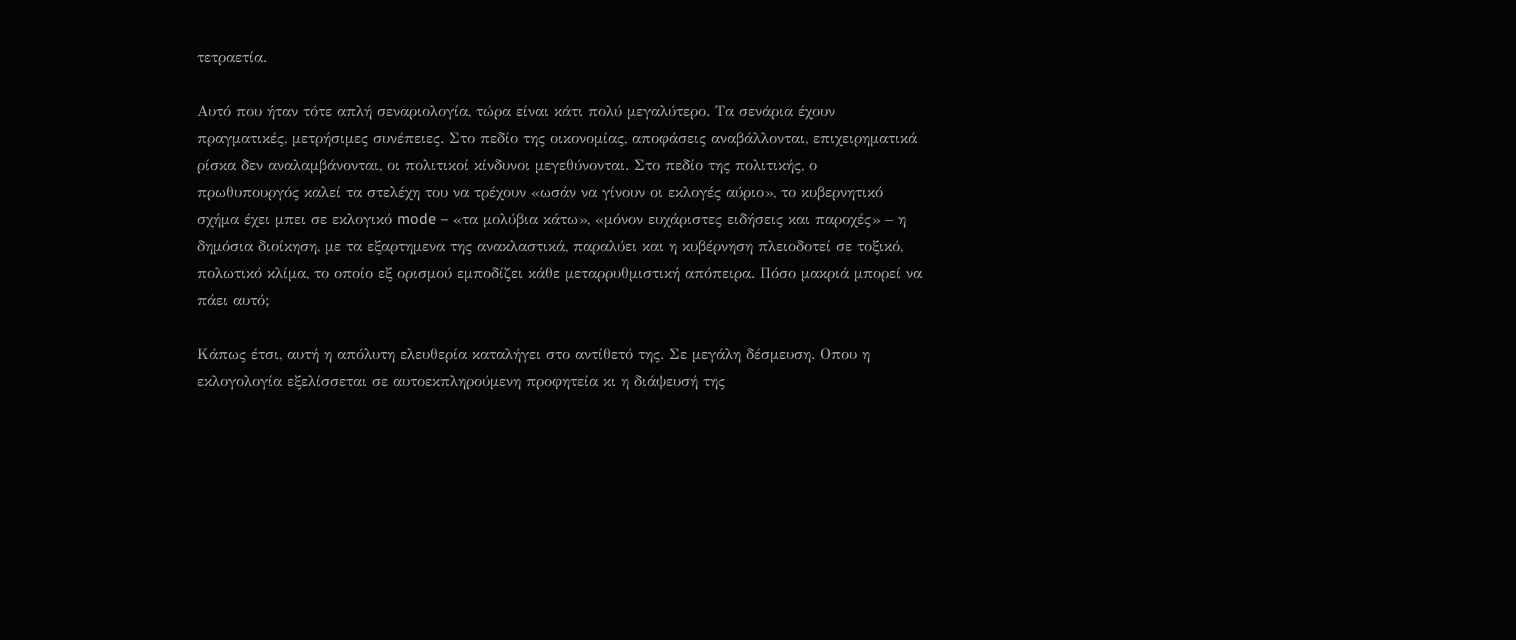τετραετία.

Αυτό που ήταν τότε απλή σεναριολογία, τώρα είναι κάτι πολύ μεγαλύτερο. Τα σενάρια έχουν πραγματικές, μετρήσιμες συνέπειες. Στο πεδίο της οικονομίας, αποφάσεις αναβάλλονται, επιχειρηματικά ρίσκα δεν αναλαμβάνονται, οι πολιτικοί κίνδυνοι μεγεθύνονται. Στο πεδίο της πολιτικής, ο πρωθυπουργός καλεί τα στελέχη του να τρέχουν «ωσάν να γίνουν οι εκλογές αύριο», το κυβερνητικό σχήμα έχει μπει σε εκλογικό mode – «τα μολύβια κάτω», «μόνον ευχάριστες ειδήσεις και παροχές» – η δημόσια διοίκηση, με τα εξαρτημενα της ανακλαστικά, παραλύει και η κυβέρνηση πλειοδοτεί σε τοξικό, πολωτικό κλίμα, το οποίο εξ ορισμού εμποδίζει κάθε μεταρρυθμιστική απόπειρα. Πόσο μακριά μπορεί να πάει αυτό;

Κάπως έτσι, αυτή η απόλυτη ελευθερία καταλήγει στο αντίθετό της. Σε μεγάλη δέσμευση. Οπου η εκλογολογία εξελίσσεται σε αυτοεκπληρούμενη προφητεία κι η διάψευσή της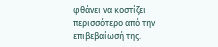φθάνει να κοστίζει περισσότερο από την επιβεβαίωσή της.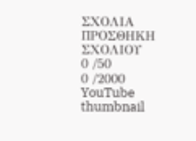ΣΧΟΛΙΑ
ΠΡΟΣΘΗΚΗ ΣΧΟΛΙΟΥ
0 /50
0 /2000
YouTube thumbnail